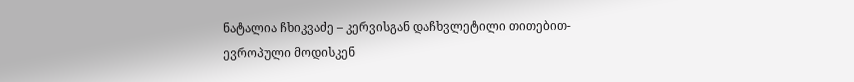ნატალია ჩხიკვაძე – კერვისგან დაჩხვლეტილი თითებით-ევროპული მოდისკენ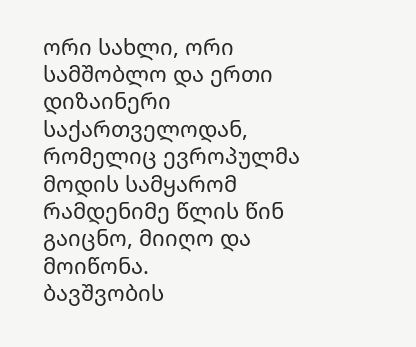ორი სახლი, ორი სამშობლო და ერთი დიზაინერი საქართველოდან, რომელიც ევროპულმა მოდის სამყარომ რამდენიმე წლის წინ გაიცნო, მიიღო და მოიწონა.
ბავშვობის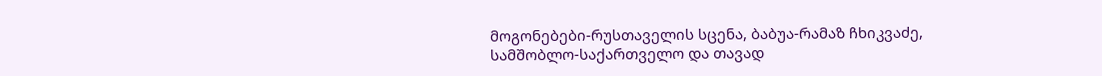მოგონებები-რუსთაველის სცენა, ბაბუა-რამაზ ჩხიკვაძე, სამშობლო-საქართველო და თავად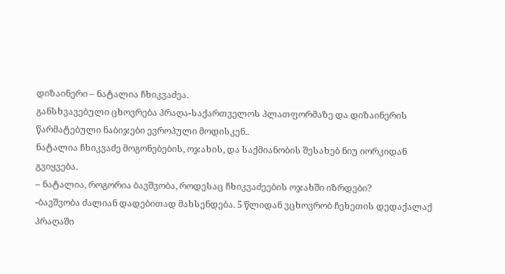დიზაინერი – ნატალია ჩხიკვაძეა.
განსხვავებული ცხოვრება პრაღა-საქართველოს პლათფორმაზე და დიზაინერის წარმატებული ნაბიჯები ევროპული მოდისკენ..
ნატალია ჩხიკვაძე მოგონებების, ოჯახის, და საქმიანობის შესახებ ნიუ იორკიდან გვიყვება.
– ნატალია, როგორია ბავშვობა, როდესაც ჩხიკვაძეების ოჯახში იზრდები?
-ბავშვობა ძალიან დადებითად მახსენდება. 5 წლიდან ვცხოვრობ ჩეხეთის დედაქალაქ პრაღაში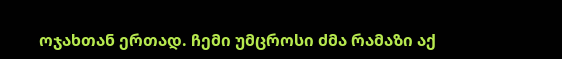ოჯახთან ერთად. ჩემი უმცროსი ძმა რამაზი აქ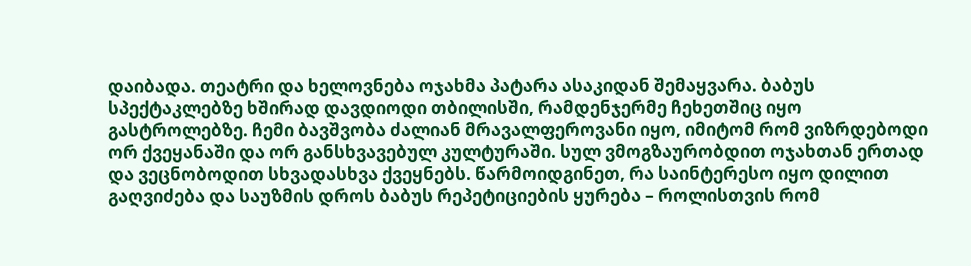დაიბადა. თეატრი და ხელოვნება ოჯახმა პატარა ასაკიდან შემაყვარა. ბაბუს სპექტაკლებზე ხშირად დავდიოდი თბილისში, რამდენჯერმე ჩეხეთშიც იყო გასტროლებზე. ჩემი ბავშვობა ძალიან მრავალფეროვანი იყო, იმიტომ რომ ვიზრდებოდი ორ ქვეყანაში და ორ განსხვავებულ კულტურაში. სულ ვმოგზაურობდით ოჯახთან ერთად და ვეცნობოდით სხვადასხვა ქვეყნებს. წარმოიდგინეთ, რა საინტერესო იყო დილით გაღვიძება და საუზმის დროს ბაბუს რეპეტიციების ყურება – როლისთვის რომ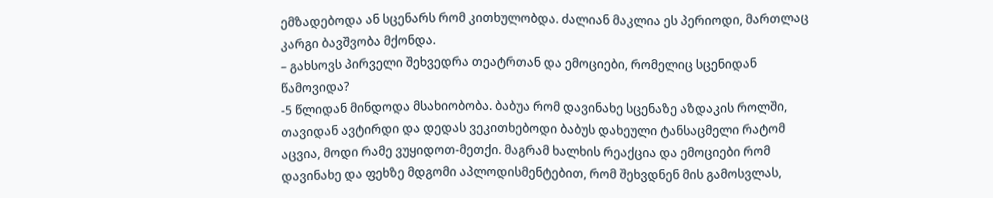ემზადებოდა ან სცენარს რომ კითხულობდა. ძალიან მაკლია ეს პერიოდი, მართლაც კარგი ბავშვობა მქონდა.
– გახსოვს პირველი შეხვედრა თეატრთან და ემოციები, რომელიც სცენიდან წამოვიდა?
-5 წლიდან მინდოდა მსახიობობა. ბაბუა რომ დავინახე სცენაზე აზდაკის როლში, თავიდან ავტირდი და დედას ვეკითხებოდი ბაბუს დახეული ტანსაცმელი რატომ აცვია, მოდი რამე ვუყიდოთ-მეთქი. მაგრამ ხალხის რეაქცია და ემოციები რომ დავინახე და ფეხზე მდგომი აპლოდისმენტებით, რომ შეხვდნენ მის გამოსვლას,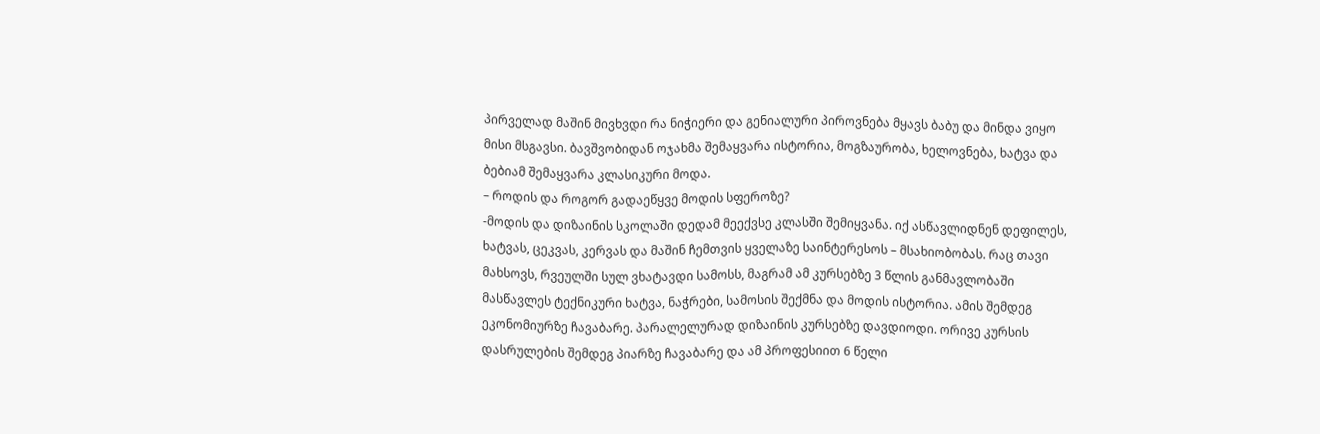პირველად მაშინ მივხვდი რა ნიჭიერი და გენიალური პიროვნება მყავს ბაბუ და მინდა ვიყო მისი მსგავსი. ბავშვობიდან ოჯახმა შემაყვარა ისტორია, მოგზაურობა, ხელოვნება, ხატვა და ბებიამ შემაყვარა კლასიკური მოდა.
– როდის და როგორ გადაეწყვე მოდის სფეროზე?
-მოდის და დიზაინის სკოლაში დედამ მეექვსე კლასში შემიყვანა. იქ ასწავლიდნენ დეფილეს, ხატვას, ცეკვას, კერვას და მაშინ ჩემთვის ყველაზე საინტერესოს – მსახიობობას. რაც თავი მახსოვს, რვეულში სულ ვხატავდი სამოსს, მაგრამ ამ კურსებზე 3 წლის განმავლობაში მასწავლეს ტექნიკური ხატვა, ნაჭრები, სამოსის შექმნა და მოდის ისტორია. ამის შემდეგ ეკონომიურზე ჩავაბარე. პარალელურად დიზაინის კურსებზე დავდიოდი. ორივე კურსის დასრულების შემდეგ პიარზე ჩავაბარე და ამ პროფესიით 6 წელი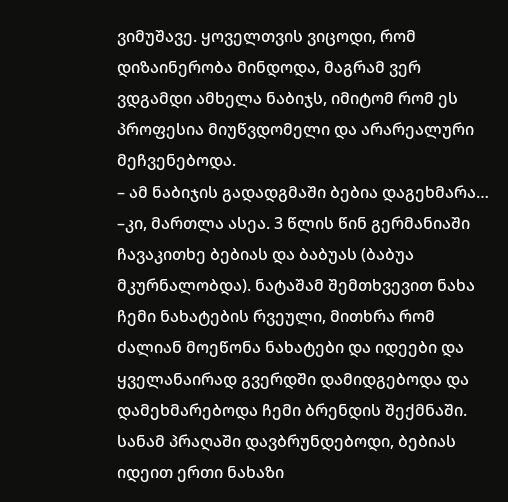ვიმუშავე. ყოველთვის ვიცოდი, რომ დიზაინერობა მინდოდა, მაგრამ ვერ ვდგამდი ამხელა ნაბიჯს, იმიტომ რომ ეს პროფესია მიუწვდომელი და არარეალური მეჩვენებოდა.
– ამ ნაბიჯის გადადგმაში ბებია დაგეხმარა…
–კი, მართლა ასეა. 3 წლის წინ გერმანიაში ჩავაკითხე ბებიას და ბაბუას (ბაბუა მკურნალობდა). ნატაშამ შემთხვევით ნახა ჩემი ნახატების რვეული, მითხრა რომ ძალიან მოეწონა ნახატები და იდეები და ყველანაირად გვერდში დამიდგებოდა და დამეხმარებოდა ჩემი ბრენდის შექმნაში. სანამ პრაღაში დავბრუნდებოდი, ბებიას იდეით ერთი ნახაზი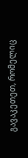გავაკეთეთ, რომელიც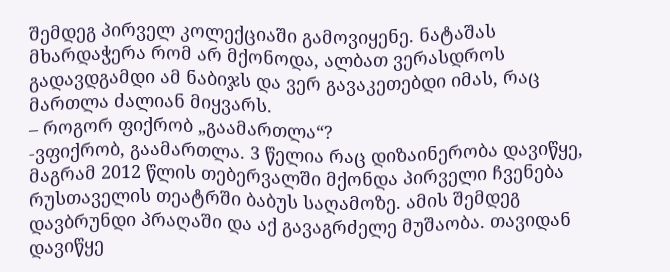შემდეგ პირველ კოლექციაში გამოვიყენე. ნატაშას მხარდაჭერა რომ არ მქონოდა, ალბათ ვერასდროს გადავდგამდი ამ ნაბიჯს და ვერ გავაკეთებდი იმას, რაც მართლა ძალიან მიყვარს.
– როგორ ფიქრობ „გაამართლა“?
-ვფიქრობ, გაამართლა. 3 წელია რაც დიზაინერობა დავიწყე, მაგრამ 2012 წლის თებერვალში მქონდა პირველი ჩვენება რუსთაველის თეატრში ბაბუს საღამოზე. ამის შემდეგ დავბრუნდი პრაღაში და აქ გავაგრძელე მუშაობა. თავიდან დავიწყე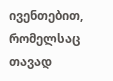ივენთებით, რომელსაც თავად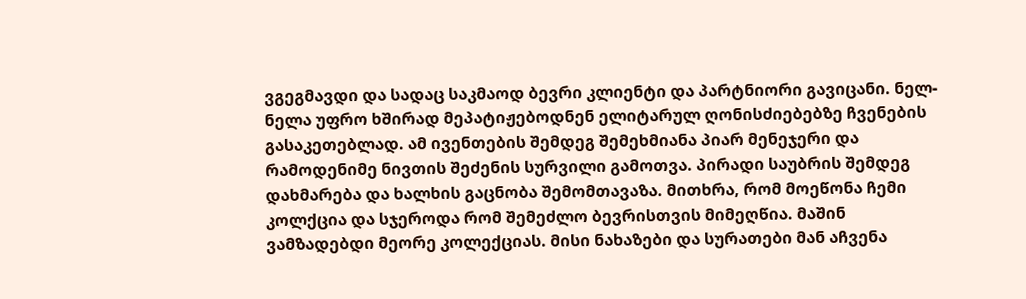ვგეგმავდი და სადაც საკმაოდ ბევრი კლიენტი და პარტნიორი გავიცანი. ნელ-ნელა უფრო ხშირად მეპატიჟებოდნენ ელიტარულ ღონისძიებებზე ჩვენების გასაკეთებლად. ამ ივენთების შემდეგ შემეხმიანა პიარ მენეჯერი და რამოდენიმე ნივთის შეძენის სურვილი გამოთვა. პირადი საუბრის შემდეგ დახმარება და ხალხის გაცნობა შემომთავაზა. მითხრა, რომ მოეწონა ჩემი კოლქცია და სჯეროდა რომ შემეძლო ბევრისთვის მიმეღწია. მაშინ ვამზადებდი მეორე კოლექციას. მისი ნახაზები და სურათები მან აჩვენა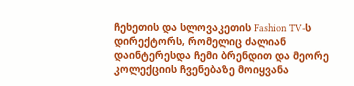ჩეხეთის და სლოვაკეთის Fashion TV-ს დირექტორს, რომელიც ძალიან დაინტერესდა ჩემი ბრენდით და მეორე კოლექციის ჩვენებაზე მოიყვანა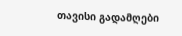თავისი გადამღები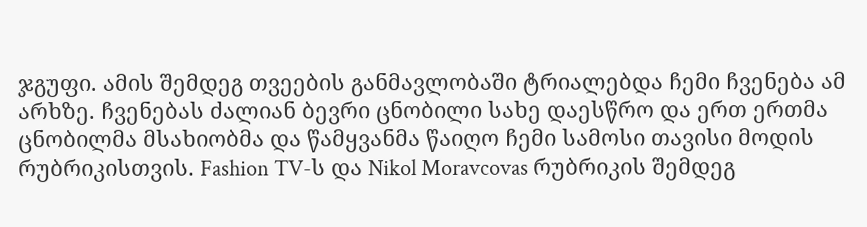ჯგუფი. ამის შემდეგ თვეების განმავლობაში ტრიალებდა ჩემი ჩვენება ამ არხზე. ჩვენებას ძალიან ბევრი ცნობილი სახე დაესწრო და ერთ ერთმა ცნობილმა მსახიობმა და წამყვანმა წაიღო ჩემი სამოსი თავისი მოდის რუბრიკისთვის. Fashion TV-ს და Nikol Moravcovas რუბრიკის შემდეგ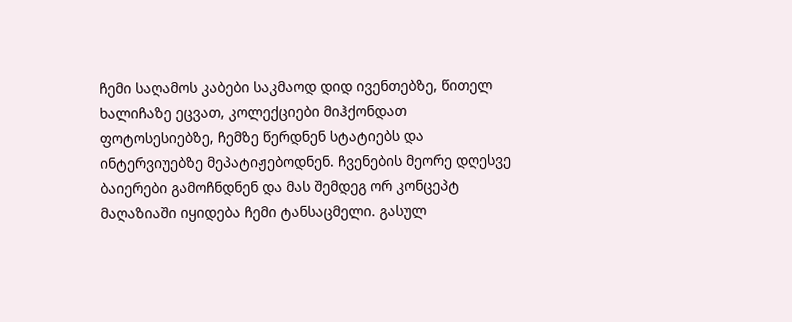ჩემი საღამოს კაბები საკმაოდ დიდ ივენთებზე, წითელ ხალიჩაზე ეცვათ, კოლექციები მიჰქონდათ ფოტოსესიებზე, ჩემზე წერდნენ სტატიებს და ინტერვიუებზე მეპატიჟებოდნენ. ჩვენების მეორე დღესვე ბაიერები გამოჩნდნენ და მას შემდეგ ორ კონცეპტ მაღაზიაში იყიდება ჩემი ტანსაცმელი. გასულ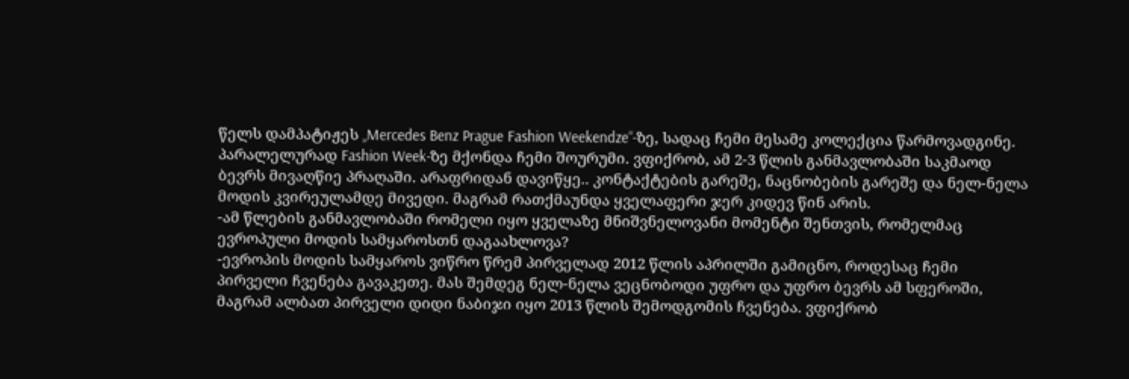წელს დამპატიჟეს „Mercedes Benz Prague Fashion Weekendze“-ზე, სადაც ჩემი მესამე კოლექცია წარმოვადგინე. პარალელურად Fashion Week-ზე მქონდა ჩემი შოურუმი. ვფიქრობ, ამ 2-3 წლის განმავლობაში საკმაოდ ბევრს მივაღწიე პრაღაში. არაფრიდან დავიწყე.. კონტაქტების გარეშე, ნაცნობების გარეშე და ნელ-ნელა მოდის კვირეულამდე მივედი. მაგრამ რათქმაუნდა ყველაფერი ჯერ კიდევ წინ არის.
-ამ წლების განმავლობაში რომელი იყო ყველაზე მნიშვნელოვანი მომენტი შენთვის, რომელმაც ევროპული მოდის სამყაროსთნ დაგაახლოვა?
-ევროპის მოდის სამყაროს ვიწრო წრემ პირველად 2012 წლის აპრილში გამიცნო, როდესაც ჩემი პირველი ჩვენება გავაკეთე. მას შემდეგ ნელ-ნელა ვეცნობოდი უფრო და უფრო ბევრს ამ სფეროში, მაგრამ ალბათ პირველი დიდი ნაბიჯი იყო 2013 წლის შემოდგომის ჩვენება. ვფიქრობ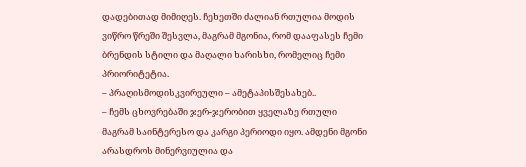დადებითად მიმიღეს. ჩეხეთში ძალიან რთულია მოდის ვიწრო წრეში შესვლა, მაგრამ მგონია, რომ დააფასეს ჩემი ბრენდის სტილი და მაღალი ხარისხი, რომელიც ჩემი პრიორიტეტია.
– პრაღისმოდისკვირეული – ამეტაპისშესახებ..
– ჩემს ცხოვრებაში ჯერ-ჯერობით ყველაზე რთული მაგრამ საინტერესო და კარგი პერიოდი იყო. ამდენი მგონი არასდროს მინერვიულია და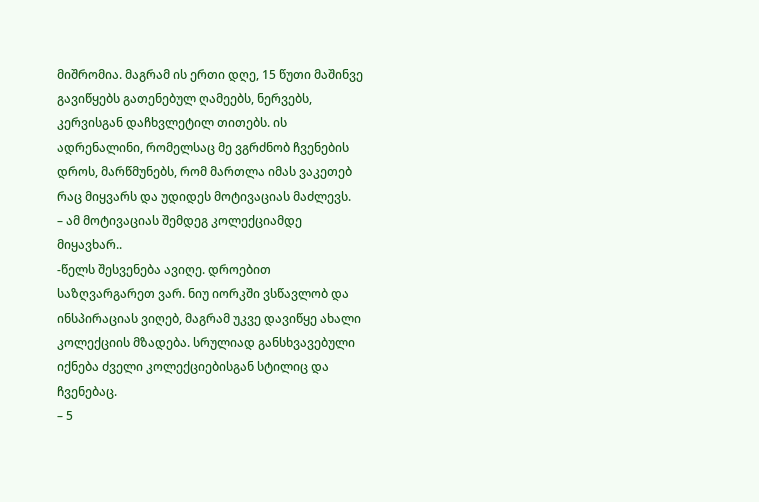მიშრომია. მაგრამ ის ერთი დღე, 15 წუთი მაშინვე გავიწყებს გათენებულ ღამეებს, ნერვებს, კერვისგან დაჩხვლეტილ თითებს. ის ადრენალინი, რომელსაც მე ვგრძნობ ჩვენების დროს, მარწმუნებს, რომ მართლა იმას ვაკეთებ რაც მიყვარს და უდიდეს მოტივაციას მაძლევს.
– ამ მოტივაციას შემდეგ კოლექციამდე მიყავხარ..
-წელს შესვენება ავიღე. დროებით საზღვარგარეთ ვარ. ნიუ იორკში ვსწავლობ და ინსპირაციას ვიღებ, მაგრამ უკვე დავიწყე ახალი კოლექციის მზადება. სრულიად განსხვავებული იქნება ძველი კოლექციებისგან სტილიც და ჩვენებაც.
– 5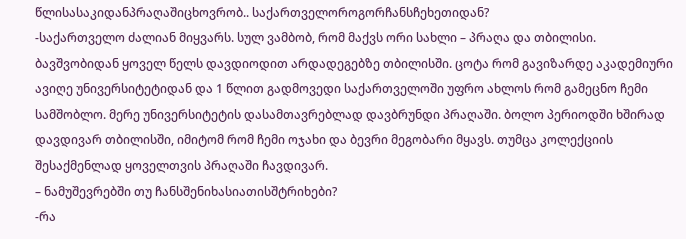წლისასაკიდანპრაღაშიცხოვრობ.. საქართველოროგორჩანსჩეხეთიდან?
-საქართველო ძალიან მიყვარს. სულ ვამბობ, რომ მაქვს ორი სახლი – პრაღა და თბილისი. ბავშვობიდან ყოველ წელს დავდიოდით არდადეგებზე თბილისში. ცოტა რომ გავიზარდე აკადემიური ავიღე უნივერსიტეტიდან და 1 წლით გადმოვედი საქართველოში უფრო ახლოს რომ გამეცნო ჩემი სამშობლო. მერე უნივერსიტეტის დასამთავრებლად დავბრუნდი პრაღაში. ბოლო პერიოდში ხშირად დავდივარ თბილისში, იმიტომ რომ ჩემი ოჯახი და ბევრი მეგობარი მყავს. თუმცა კოლექციის შესაქმენლად ყოველთვის პრაღაში ჩავდივარ.
– ნამუშევრებში თუ ჩანსშენიხასიათისშტრიხები?
-რა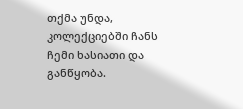თქმა უნდა, კოლექციებში ჩანს ჩემი ხასიათი და განწყობა.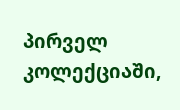პირველ კოლექციაში,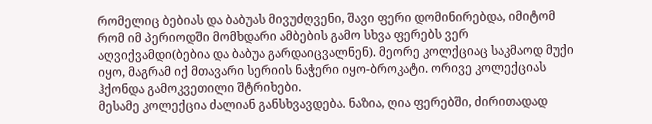რომელიც ბებიას და ბაბუას მივუძღვენი, შავი ფერი დომინირებდა, იმიტომ რომ იმ პერიოდში მომხდარი ამბების გამო სხვა ფერებს ვერ აღვიქვამდი(ბებია და ბაბუა გარდაიცვალნენ). მეორე კოლქციაც საკმაოდ მუქი იყო, მაგრამ იქ მთავარი სერიის ნაჭერი იყო-ბროკატი. ორივე კოლექციას ჰქონდა გამოკვეთილი შტრიხები.
მესამე კოლექცია ძალიან განსხვავდება. ნაზია, ღია ფერებში, ძირითადად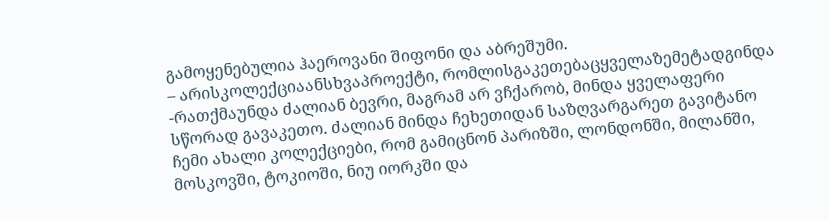გამოყენებულია ჰაეროვანი შიფონი და აბრეშუმი.
– არისკოლექციაანსხვაპროექტი, რომლისგაკეთებაცყველაზემეტადგინდა
-რათქმაუნდა ძალიან ბევრი, მაგრამ არ ვჩქარობ, მინდა ყველაფერი სწორად გავაკეთო. ძალიან მინდა ჩეხეთიდან საზღვარგარეთ გავიტანო ჩემი ახალი კოლექციები, რომ გამიცნონ პარიზში, ლონდონში, მილანში, მოსკოვში, ტოკიოში, ნიუ იორკში და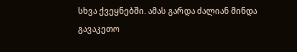სხვა ქვეყნებში. ამას გარდა ძალიან მინდა გავაკეთო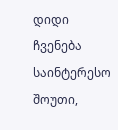დიდი ჩვენება საინტერესო შოუთი,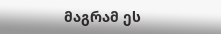მაგრამ ეს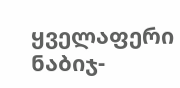ყველაფერი ნაბიჯ-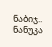ნაბიჯ..
ნანუკა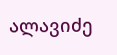ალავიძე